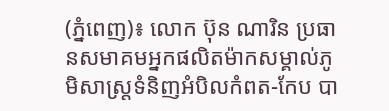(ភ្នំពេញ)៖ លោក ប៊ុន ណារិន ប្រធានសមាគមអ្នកផលិតម៉ាកសម្គាល់ភូមិសាស្ត្រទំនិញអំបិលកំពត-កែប បា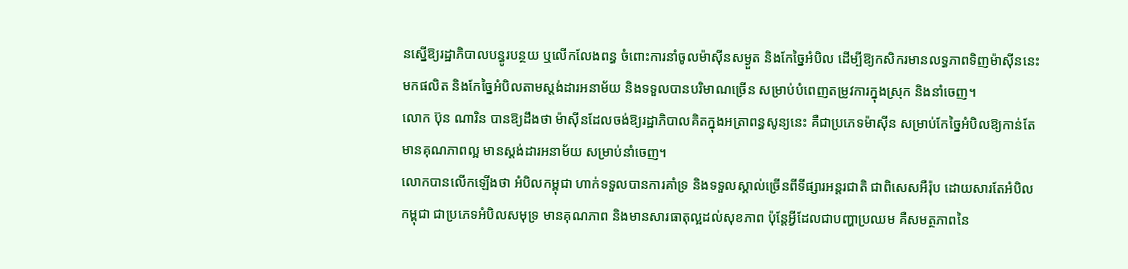នស្នើឱ្យរដ្ឋាភិបាលបន្ធូរបន្ថយ ឬលើកលែងពន្ធ ចំពោះការនាំចូលម៉ាស៊ីនសម្ងួត និងកែច្នៃអំបិល ដើម្បីឱ្យកសិករមានលទ្ធភាពទិញម៉ាស៊ីននេះ មកផលិត និងកែច្នៃអំបិលតាមស្តង់ដារអនាម័យ និងទទួលបានបរិមាណច្រើន សម្រាប់បំពេញតម្រូវការក្នុងស្រុក និងនាំចេញ។
លោក ប៊ុន ណារិន បានឱ្យដឹងថា ម៉ាស៊ីនដែលចង់ឱ្យរដ្ឋាភិបាលគិតក្នុងអត្រាពន្ធសូន្យនេះ គឺជាប្រភេទម៉ាស៊ីន សម្រាប់កែច្នៃអំបិលឱ្យកាន់តែមានគុណភាពល្អ មានស្តង់ដារអនាម័យ សម្រាប់នាំចេញ។
លោកបានលើកឡើងថា អំបិលកម្ពុជា ហាក់ទទួលបានការគាំទ្រ និងទទួលស្គាល់ច្រើនពីទីផ្សារអន្តរជាតិ ជាពិសេសអឺរ៉ុប ដោយសារតែអំបិលកម្ពុជា ជាប្រភេទអំបិលសមុទ្រ មានគុណភាព និងមានសារធាតុល្អដល់សុខភាព ប៉ុន្តែអ្វីដែលជាបញ្ហាប្រឈម គឺសមត្ថភាពនៃ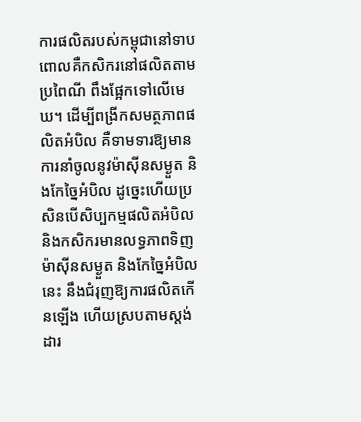ការផលិតរបស់កម្ពុជានៅទាប ពោលគឺកសិករនៅផលិតតាមប្រពៃណី ពឹងផ្អែកទៅលើមេឃ។ ដើម្បីពង្រីកសមត្ថភាពផលិតអំបិល គឺទាមទារឱ្យមានការនាំចូលនូវម៉ាស៊ីនសម្ងួត និងកែច្នៃអំបិល ដូច្នេះហើយប្រសិនបើសិប្បកម្មផលិតអំបិល និងកសិករមានលទ្ធភាពទិញម៉ាស៊ីនសម្ងួត និងកែច្នៃអំបិលនេះ នឹងជំរុញឱ្យការផលិតកើនឡើង ហើយស្របតាមស្តង់ដារ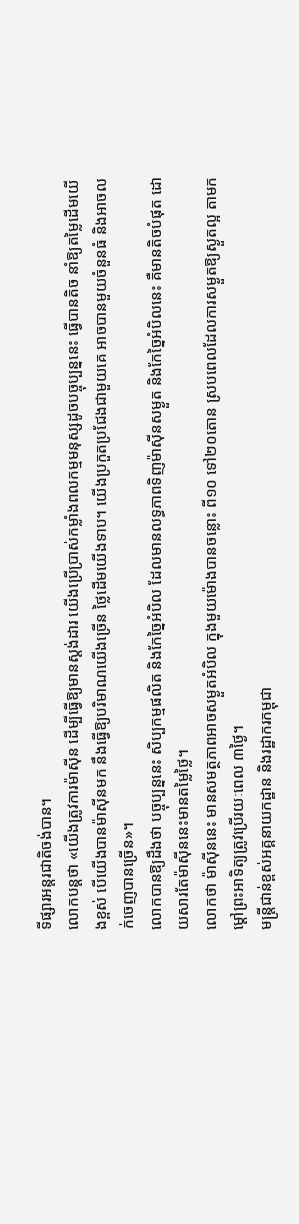ទីផ្សារអន្តរជាតិចង់បាន។
លោកបន្តថា «យើងត្រូវការម៉ាស៊ីន ដើម្បីធ្វើឱ្យមានស្តង់ដារ យើងប្រើប្រាស់កម្លាំងពលកម្មមនុស្សដូចបច្ចុប្បន្ននេះ ធ្វើបានតិច នាំឱ្យតម្លៃដើមយើងខ្ពស់ បើយើងបានម៉ាស៊ីនមក នឹងធ្វើឱ្យបរិមាណយើងច្រើន ថ្លៃដើមយើងទាប។ យើងប្រកួតប្រជែងជាមួយគេ អាចបានមួយចំនួនធំ និងអាចលក់ចេញបានច្រើន»។
លោកបានឱ្យដឹងថា បច្ចុប្បន្ននេះ សិប្បកម្មផលិត និងកែច្នៃអំបិល ដែលមានលទ្ធភាពទិញម៉ាស៊ីនសម្ងួត និងកែច្នៃអំបិលនេះ គឺមានតិចបំផុត ដោយសារតែម៉ាស៊ីននេះមានតម្លៃថ្លៃ។
លោកថា ម៉ាស៊ីននេះ មានសមត្ថភាពអាចសម្ងួតអំបិល ក្នុងមួយម៉ោងបានចន្លោះ ពី១០ ទៅ២០តោន ស្របពេលដែលការសម្ងួតឱ្យស្ងួតល្អ តាមកម្តៅព្រះអាទិត្យត្រូវប្រើរយៈពេល ៣ថ្ងៃ។
មន្រ្តីជាន់ខ្ពស់អគ្គនាយកដ្ឋាន និងរដ្ឋាករកម្ពុជា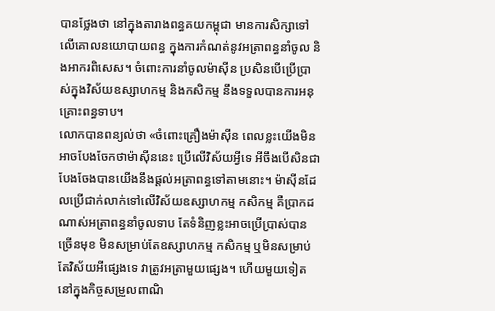បានថ្លែងថា នៅក្នុងតារាងពន្ធគយកម្ពុជា មានការសិក្សាទៅលើគោលនយោបាយពន្ធ ក្នុងការកំណត់នូវអត្រាពន្ធនាំចូល និងអាករពិសេស។ ចំពោះការនាំចូលម៉ាស៊ីន ប្រសិនបើប្រើប្រាស់ក្នុងវិស័យឧស្សាហកម្ម និងកសិកម្ម នឹងទទួលបានការអនុគ្រោះពន្ធទាប។
លោកបានពន្យល់ថា «ចំពោះគ្រឿងម៉ាស៊ីន ពេលខ្លះយើងមិនអាចបែងចែកថាម៉ាស៊ីននេះ ប្រើលើវិស័យអ្វីទេ អីចឹងបើសិនជាបែងចែងបានយើងនឹងផ្តល់អត្រាពន្ធទៅតាមនោះ។ ម៉ាស៊ីនដែលប្រើជាក់លាក់ទៅលើវិស័យឧស្សាហកម្ម កសិកម្ម គឺប្រាកដណាស់អត្រាពន្ធនាំចូលទាប តែទំនិញខ្លះអាចប្រើប្រាស់បានច្រើនមុខ មិនសម្រាប់តែឧស្សាហកម្ម កសិកម្ម ឬមិនសម្រាប់តែវិស័យអីផ្សេងទេ វាត្រូវអត្រាមួយផ្សេង។ ហើយមួយទៀត នៅក្នុងកិច្ចសម្រួលពាណិ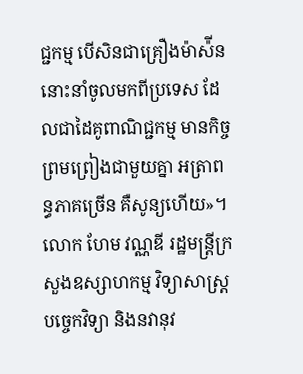ជ្ជកម្ម បើសិនជាគ្រឿងម៉ាស៉ីននោះនាំចូលមកពីប្រទេស ដែលជាដៃគូពាណិជ្ជកម្ម មានកិច្ចព្រមព្រៀងជាមួយគ្នា អត្រាពន្ធភាគច្រើន គឺសូន្យហើយ»។
លោក ហែម វណ្ណឌី រដ្ឋមន្ត្រីក្រសួងឧស្សាហកម្ម វិទ្យាសាស្ត្រ បច្ចេកវិទ្យា និងនវានុវ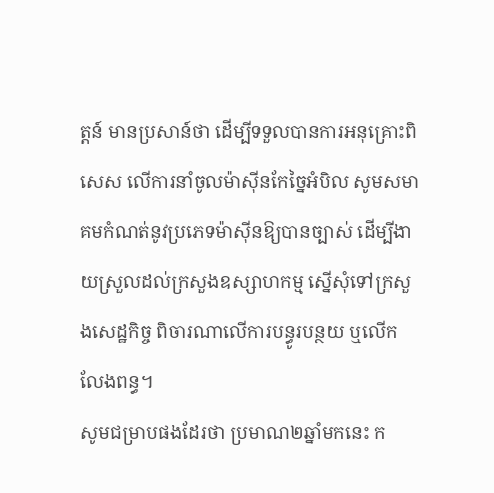ត្តន៍ មានប្រសាន៍ថា ដើម្បីទទួលបានការអនុគ្រោះពិសេស លើការនាំចូលម៉ាស៊ីនកែច្នៃអំបិល សូមសមាគមកំណត់នូវប្រភេទម៉ាស៊ីនឱ្យបានច្បាស់ ដើម្បីងាយស្រួលដល់ក្រសួងឧស្សាហកម្ម ស្នើសុំទៅក្រសួងសេដ្ឋកិច្ច ពិចារណាលើការបន្ធូរបន្ថយ ឬលើកលែងពន្ធ។
សូមជម្រាបផងដែរថា ប្រមាណ២ឆ្នាំមកនេះ ក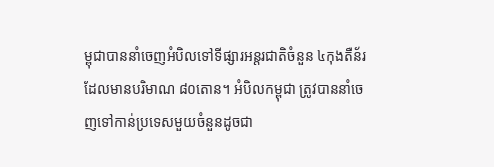ម្ពុជាបាននាំចេញអំបិលទៅទីផ្សារអន្តរជាតិចំនួន ៤កុងតឺន័រ ដែលមានបរិមាណ ៨០តោន។ អំបិលកម្ពុជា ត្រូវបាននាំចេញទៅកាន់ប្រទេសមួយចំនួនដូចជា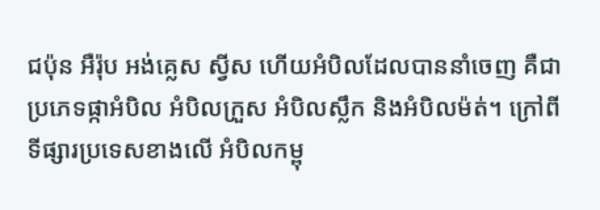ជប៉ុន អឺរ៉ុប អង់គ្លេស ស្វីស ហើយអំបិលដែលបាននាំចេញ គឺជាប្រភេទផ្កាអំបិល អំបិលក្រួស អំបិលស្លឹក និងអំបិលម៉ត់។ ក្រៅពីទីផ្សារប្រទេសខាងលើ អំបិលកម្ពុ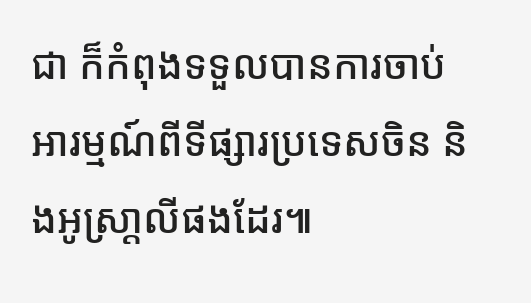ជា ក៏កំពុងទទួលបានការចាប់អារម្មណ៍ពីទីផ្សារប្រទេសចិន និងអូស្រា្តលីផងដែរ៕